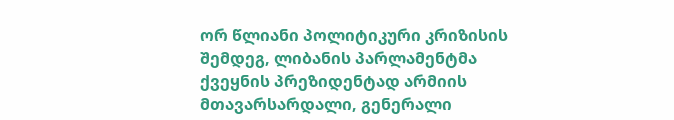ორ წლიანი პოლიტიკური კრიზისის შემდეგ, ლიბანის პარლამენტმა ქვეყნის პრეზიდენტად არმიის მთავარსარდალი, გენერალი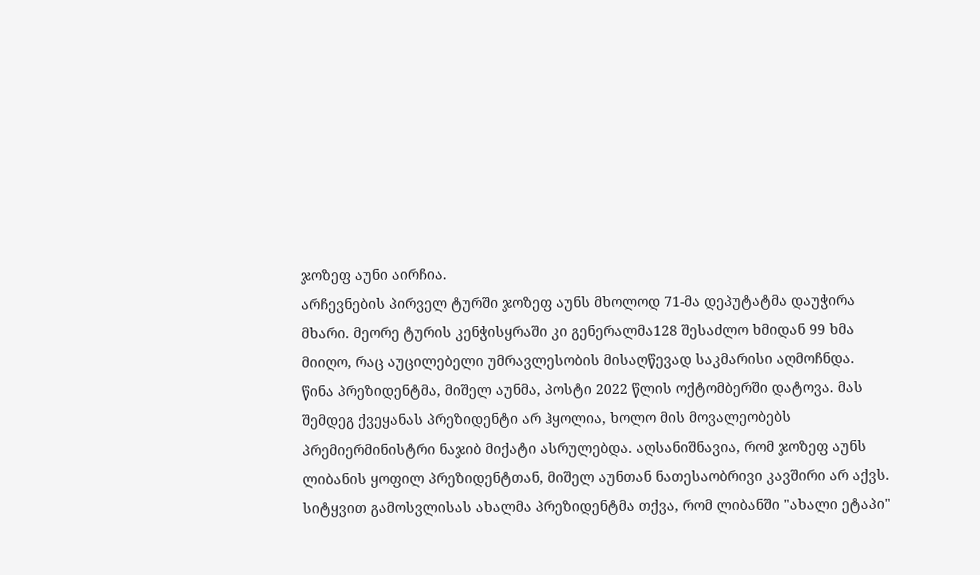ჯოზეფ აუნი აირჩია.
არჩევნების პირველ ტურში ჯოზეფ აუნს მხოლოდ 71-მა დეპუტატმა დაუჭირა მხარი. მეორე ტურის კენჭისყრაში კი გენერალმა128 შესაძლო ხმიდან 99 ხმა მიიღო, რაც აუცილებელი უმრავლესობის მისაღწევად საკმარისი აღმოჩნდა.
წინა პრეზიდენტმა, მიშელ აუნმა, პოსტი 2022 წლის ოქტომბერში დატოვა. მას შემდეგ ქვეყანას პრეზიდენტი არ ჰყოლია, ხოლო მის მოვალეობებს პრემიერმინისტრი ნაჯიბ მიქატი ასრულებდა. აღსანიშნავია, რომ ჯოზეფ აუნს ლიბანის ყოფილ პრეზიდენტთან, მიშელ აუნთან ნათესაობრივი კავშირი არ აქვს.
სიტყვით გამოსვლისას ახალმა პრეზიდენტმა თქვა, რომ ლიბანში "ახალი ეტაპი"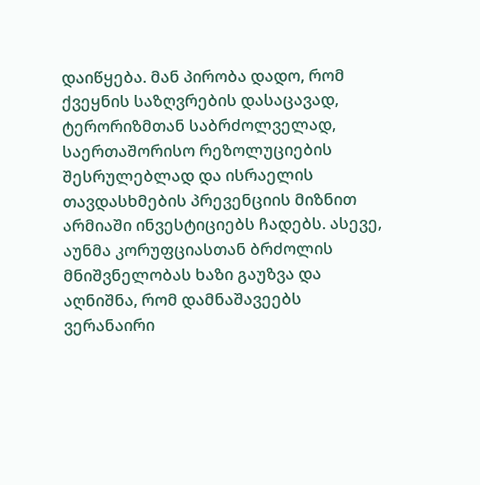დაიწყება. მან პირობა დადო, რომ ქვეყნის საზღვრების დასაცავად, ტერორიზმთან საბრძოლველად, საერთაშორისო რეზოლუციების შესრულებლად და ისრაელის თავდასხმების პრევენციის მიზნით არმიაში ინვესტიციებს ჩადებს. ასევე, აუნმა კორუფციასთან ბრძოლის მნიშვნელობას ხაზი გაუზვა და აღნიშნა, რომ დამნაშავეებს ვერანაირი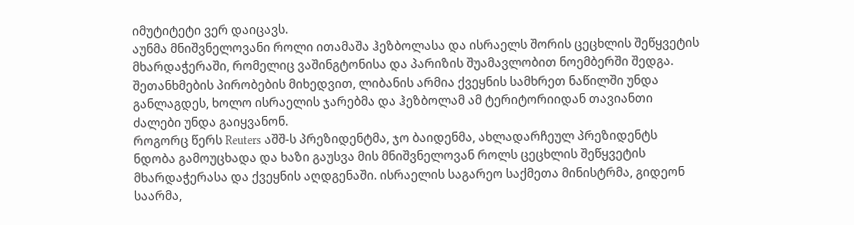იმუტიტეტი ვერ დაიცავს.
აუნმა მნიშვნელოვანი როლი ითამაშა ჰეზბოლასა და ისრაელს შორის ცეცხლის შეწყვეტის მხარდაჭერაში, რომელიც ვაშინგტონისა და პარიზის შუამავლობით ნოემბერში შედგა. შეთანხმების პირობების მიხედვით, ლიბანის არმია ქვეყნის სამხრეთ ნაწილში უნდა განლაგდეს, ხოლო ისრაელის ჯარებმა და ჰეზბოლამ ამ ტერიტორიიდან თავიანთი ძალები უნდა გაიყვანონ.
როგორც წერს Reuters აშშ-ს პრეზიდენტმა, ჯო ბაიდენმა, ახლადარჩეულ პრეზიდენტს ნდობა გამოუცხადა და ხაზი გაუსვა მის მნიშვნელოვან როლს ცეცხლის შეწყვეტის მხარდაჭერასა და ქვეყნის აღდგენაში. ისრაელის საგარეო საქმეთა მინისტრმა, გიდეონ საარმა,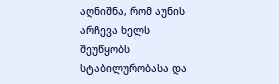აღნიშნა, რომ აუნის არჩევა ხელს შეუწყობს სტაბილურობასა და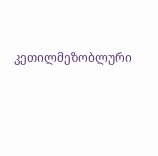კეთილმეზობლური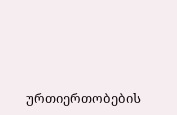ურთიერთობების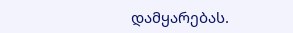დამყარებას.